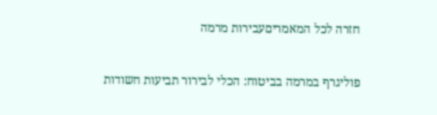חזרה לכל המאמריםעבירות מרמה

פוליגרף במרמה בביטוח: הכלי לבירור תביעות חשודות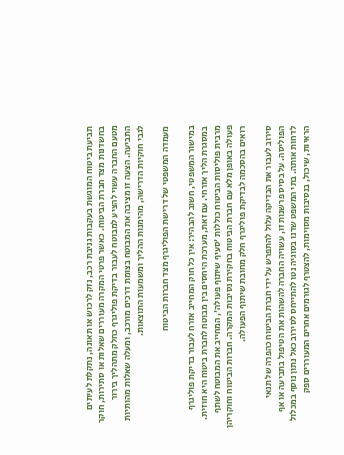תביעת ביטוח המוגשת בעקבות גניבת רכב, נזק לרכוש או תאונה, נתקלת לעיתים בחשדנות מצד חברת הביטוח. כאשר פרטי המקרה מעוררים שאלות או סתירות, חוקר מטעם החברה עשוי להציע למבוטח לעבור בדיקת פוליגרף כחלק מתהליך בירור התביעה. הצעה זו מציבה את המבוטח בצומת דרכים מורכב, ומעלה שאלות מהותיות לגבי חוקיות הדרישה, מהימנות ההליך ומשמעות התוצאות.

מעמדה המשפטי של דרישת הפוליגרף מצד חברות הביטוח

במישור המשפטי, חשוב להבהיר: אין כל חוק המחייב אזרח לעבור בדיקת פוליגרף במסגרת הליך אזרחי. עם זאת, מערכת היחסים בין מבוטח לחברת ביטוח היא חוזית. מרבית פוליסות הביטוח כוללות 'סעיף שיתוף פעולה', המחייב את המבוטח לשתף פעולה באופן מלא עם חברת הביטוח בחקירת נסיבות המקרה. חברות הביטוח וחוקריהן רואים בהסכמה לבדיקת פוליגרף חלק מחובת שיתוף הפעולה.

סירוב לעבור את הבדיקה עלול להתפרש על ידי חברת הביטוח כהפרה של תנאי הפוליסה. על בסיס פרשנות זו, עשויה החברה להשהות את הטיפול בתביעה או אף לדחות אותה. בתי המשפט שדנו בסוגיה נטו להתייחס לסירוב כאל נתון נוסף במכלול הראיות, שיכול, בנסיבות מסוימות, להצטרף לגורמים אחרים המעוררים ספק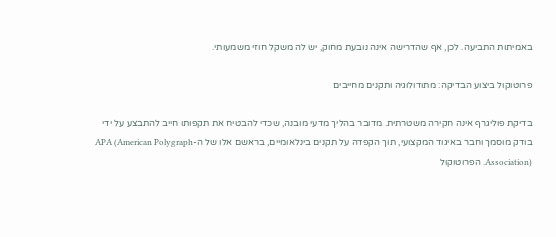באמיתות התביעה. לכן, אף שהדרישה אינה נובעת מחוק, יש לה משקל חוזי משמעותי.

פרוטוקול ביצוע הבדיקה: מתודולוגיה ותקנים מחייבים

בדיקת פוליגרף אינה חקירה משטרתית. מדובר בהליך מדעי מובנה, שכדי להבטיח את תקפותו חייב להתבצע על ידי בודק מוסמך וחבר באיגוד המקצועי, תוך הקפדה על תקנים בינלאומיים, בראשם אלו של ה-APA (American Polygraph Association). הפרוטוקול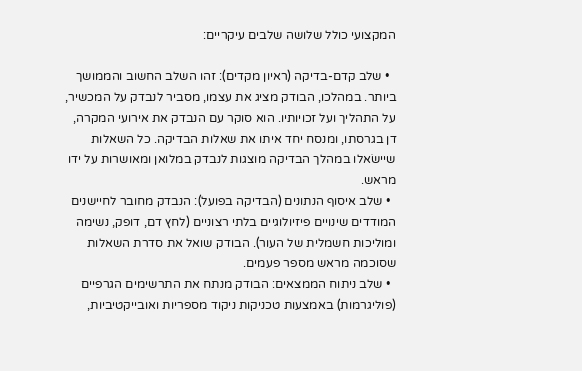המקצועי כולל שלושה שלבים עיקריים:

  • שלב קדם-בדיקה (ראיון מקדים): זהו השלב החשוב והממושך ביותר. במהלכו, הבודק מציג את עצמו, מסביר לנבדק על המכשיר, על התהליך ועל זכויותיו. הוא סוקר עם הנבדק את אירועי המקרה, דן בגרסתו, ומנסח יחד איתו את שאלות הבדיקה. כל השאלות שיישׂאלו במהלך הבדיקה מוצגות לנבדק במלואן ומאושרות על ידו מראש.
  • שלב איסוף הנתונים (הבדיקה בפועל): הנבדק מחובר לחיישנים המודדים שינויים פיזיולוגיים בלתי רצוניים (לחץ דם, דופק, נשימה ומוליכות חשמלית של העור). הבודק שואל את סדרת השאלות שסוכמה מראש מספר פעמים.
  • שלב ניתוח הממצאים: הבודק מנתח את התרשימים הגרפיים (פוליגרמות) באמצעות טכניקות ניקוד מספריות ואובייקטיביות,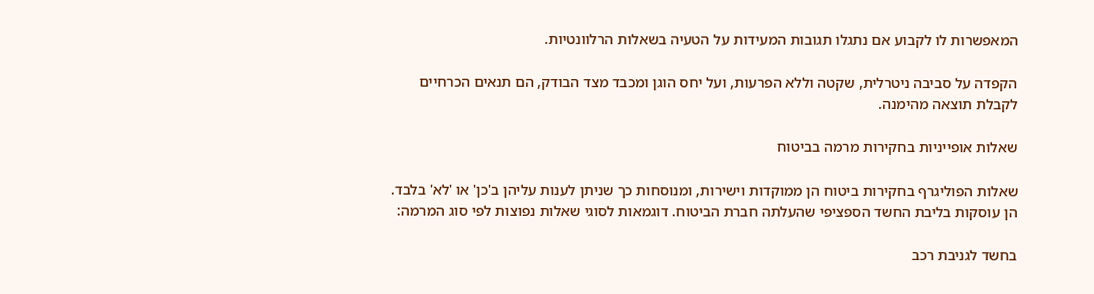המאפשרות לו לקבוע אם נתגלו תגובות המעידות על הטעיה בשאלות הרלוונטיות.

הקפדה על סביבה ניטרלית, שקטה וללא הפרעות, ועל יחס הוגן ומכבד מצד הבודק, הם תנאים הכרחיים לקבלת תוצאה מהימנה.

שאלות אופייניות בחקירות מרמה בביטוח

שאלות הפוליגרף בחקירות ביטוח הן ממוקדות וישירות, ומנוסחות כך שניתן לענות עליהן ב'כן' או 'לא' בלבד. הן עוסקות בליבת החשד הספציפי שהעלתה חברת הביטוח. דוגמאות לסוגי שאלות נפוצות לפי סוג המרמה:

בחשד לגניבת רכב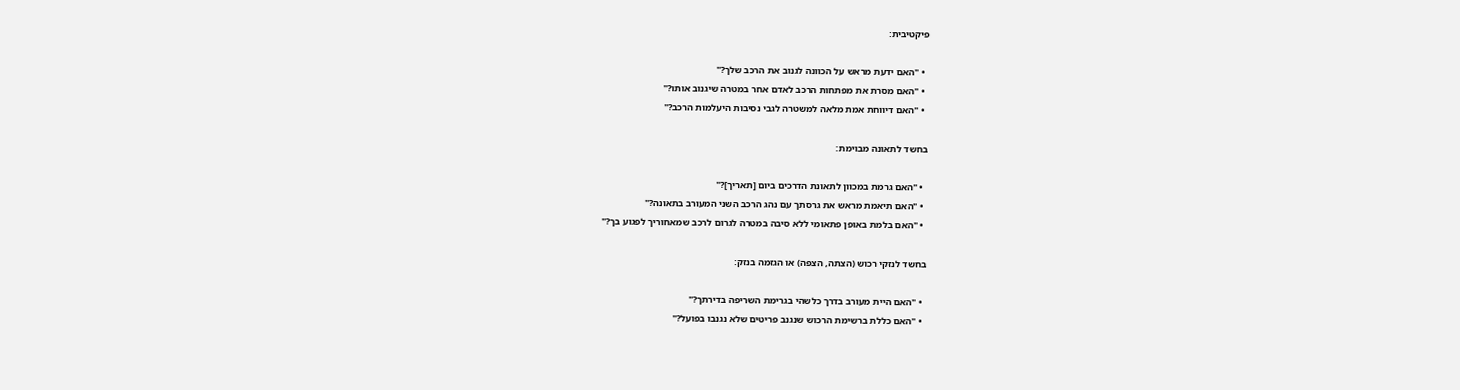פיקטיבית:

  • "האם ידעת מראש על הכוונה לגנוב את הרכב שלך?"
  • "האם מסרת את מפתחות הרכב לאדם אחר במטרה שיגנוב אותו?"
  • "האם דיווחת אמת מלאה למשטרה לגבי נסיבות היעלמות הרכב?"

בחשד לתאונה מבוימת:

  • "האם גרמת במכוון לתאונת הדרכים ביום [תאריך]?"
  • "האם תיאמת מראש את גרסתך עם נהג הרכב השני המעורב בתאונה?"
  • "האם בלמת באופן פתאומי ללא סיבה במטרה לגרום לרכב שמאחוריך לפגוע בך?"

בחשד לנזקי רכוש (הצתה, הצפה) או הגזמה בנזק:

  • "האם היית מעורב בדרך כלשהי בגרימת השריפה בדירתך?"
  • "האם כללת ברשימת הרכוש שנגנב פריטים שלא נגנבו בפועל?"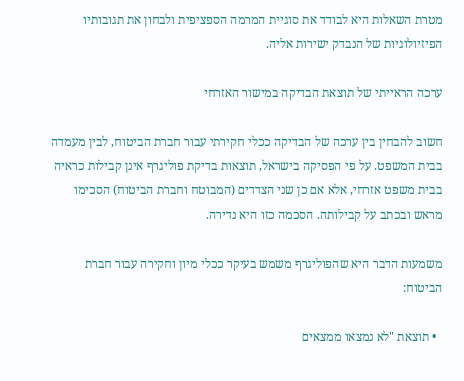מטרת השאלות היא לבודד את סוגיית המרמה הספציפית ולבחון את תגובותיו הפיזיולוגיות של הנבדק ישירות אליה.

ערכה הראייתי של תוצאת הבדיקה במישור האזרחי

חשוב להבחין בין ערכה של הבדיקה ככלי חקירתי עבור חברת הביטוח, לבין מעמדה בבית המשפט. על פי הפסיקה בישראל, תוצאות בדיקת פוליגרף אינן קבילות כראיה בבית משפט אזרחי, אלא אם כן שני הצדדים (המבוטח וחברת הביטוח) הסכימו מראש ובכתב על קבילותה. הסכמה כזו היא נדירה.

משמעות הדבר היא שהפוליגרף משמש בעיקר ככלי מיון וחקירה עבור חברת הביטוח:

  • תוצאת "לא נמצאו ממצאים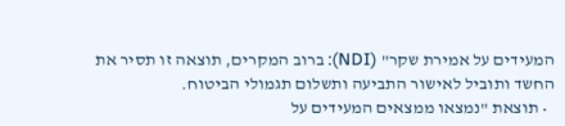המעידים על אמירת שקר" (NDI): ברוב המקרים, תוצאה זו תסיר את החשד ותוביל לאישור התביעה ותשלום תגמולי הביטוח.
  • תוצאת "נמצאו ממצאים המעידים על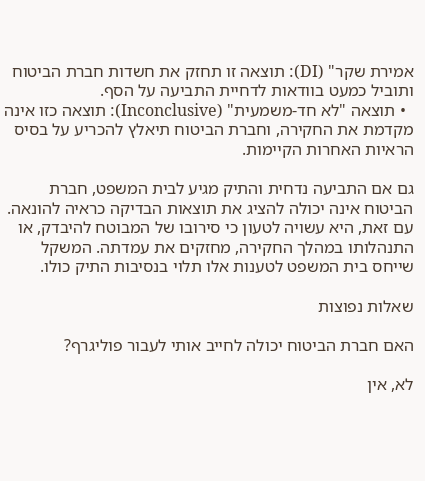אמירת שקר" (DI): תוצאה זו תחזק את חשדות חברת הביטוח ותוביל כמעט בוודאות לדחיית התביעה על הסף.
  • תוצאה "לא חד-משמעית" (Inconclusive): תוצאה כזו אינה מקדמת את החקירה, וחברת הביטוח תיאלץ להכריע על בסיס הראיות האחרות הקיימות.

גם אם התביעה נדחית והתיק מגיע לבית המשפט, חברת הביטוח אינה יכולה להציג את תוצאות הבדיקה כראיה להונאה. עם זאת, היא עשויה לטעון כי סירובו של המבוטח להיבדק, או התנהלותו במהלך החקירה, מחזקים את עמדתה. המשקל שייחס בית המשפט לטענות אלו תלוי בנסיבות התיק כולו.

שאלות נפוצות

האם חברת הביטוח יכולה לחייב אותי לעבור פוליגרף?

לא, אין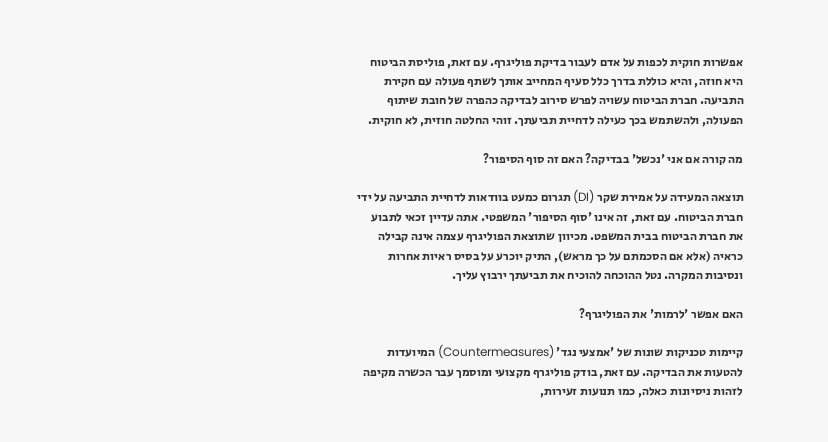אפשרות חוקית לכפות על אדם לעבור בדיקת פוליגרף. עם זאת, פוליסת הביטוח היא חוזה, והיא כוללת בדרך כלל סעיף המחייב אותך לשתף פעולה עם חקירת התביעה. חברת הביטוח עשויה לפרש סירוב לבדיקה כהפרה של חובת שיתוף הפעולה, ולהשתמש בכך כעילה לדחיית תביעתך. זוהי החלטה חוזית, לא חוקית.

מה קורה אם אני 'נכשל' בבדיקה? האם זה סוף הסיפור?

תוצאה המעידה על אמירת שקר (DI) תגרום כמעט בוודאות לדחיית התביעה על ידי חברת הביטוח. עם זאת, זה אינו 'סוף הסיפור' המשפטי. אתה עדיין זכאי לתבוע את חברת הביטוח בבית המשפט. מכיוון שתוצאת הפוליגרף עצמה אינה קבילה כראיה (אלא אם הסכמתם על כך מראש), התיק יוכרע על בסיס ראיות אחרות ונסיבות המקרה. נטל ההוכחה להוכיח את תביעתך ירבוץ עליך.

האם אפשר 'לרמות' את הפוליגרף?

קיימות טכניקות שונות של 'אמצעי נגד' (Countermeasures) המיועדות להטעות את הבדיקה. עם זאת, בודק פוליגרף מקצועי ומוסמך עבר הכשרה מקיפה לזהות ניסיונות כאלה, כמו תנועות זעירות,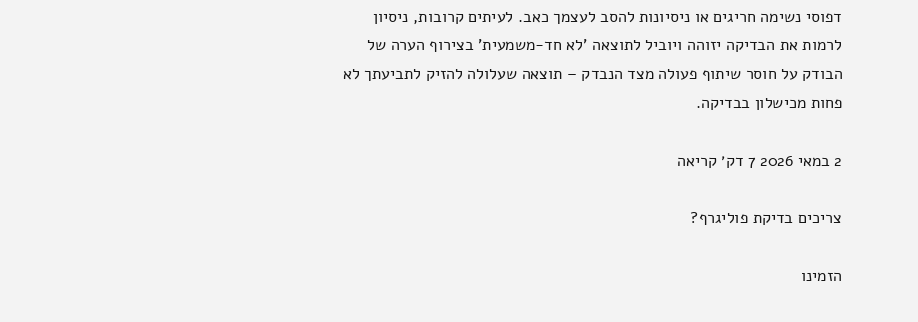דפוסי נשימה חריגים או ניסיונות להסב לעצמך כאב. לעיתים קרובות, ניסיון לרמות את הבדיקה יזוהה ויוביל לתוצאה 'לא חד-משמעית' בצירוף הערה של הבודק על חוסר שיתוף פעולה מצד הנבדק – תוצאה שעלולה להזיק לתביעתך לא פחות מכישלון בבדיקה.

2 במאי 2026 7 דק׳ קריאה

צריכים בדיקת פוליגרף?

הזמינו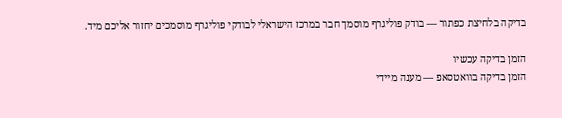בדיקה בלחיצת כפתור — בודק פוליגרף מוסמך חבר במרכז הישראלי לבודקי פוליגרף מוסמכים יחזור אליכם מיד.

הזמן בדיקה עכשיו
הזמן בדיקה בוואטסאפ — מענה מיידי